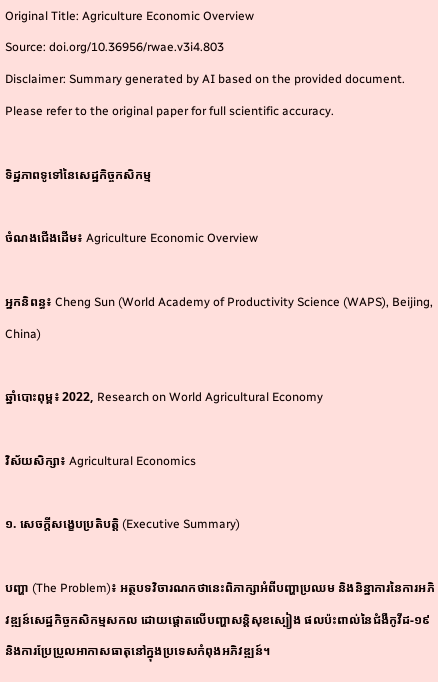Original Title: Agriculture Economic Overview
Source: doi.org/10.36956/rwae.v3i4.803
Disclaimer: Summary generated by AI based on the provided document. Please refer to the original paper for full scientific accuracy.

ទិដ្ឋភាពទូទៅនៃសេដ្ឋកិច្ចកសិកម្ម

ចំណងជើងដើម៖ Agriculture Economic Overview

អ្នកនិពន្ធ៖ Cheng Sun (World Academy of Productivity Science (WAPS), Beijing, China)

ឆ្នាំបោះពុម្ព៖ 2022, Research on World Agricultural Economy

វិស័យសិក្សា៖ Agricultural Economics

១. សេចក្តីសង្ខេបប្រតិបត្តិ (Executive Summary)

បញ្ហា (The Problem)៖ អត្ថបទវិចារណកថានេះពិភាក្សាអំពីបញ្ហាប្រឈម និងនិន្នាការនៃការអភិវឌ្ឍន៍សេដ្ឋកិច្ចកសិកម្មសកល ដោយផ្តោតលើបញ្ហាសន្តិសុខស្បៀង ផលប៉ះពាល់នៃជំងឺកូវីដ-១៩ និងការប្រែប្រួលអាកាសធាតុនៅក្នុងប្រទេសកំពុងអភិវឌ្ឍន៍។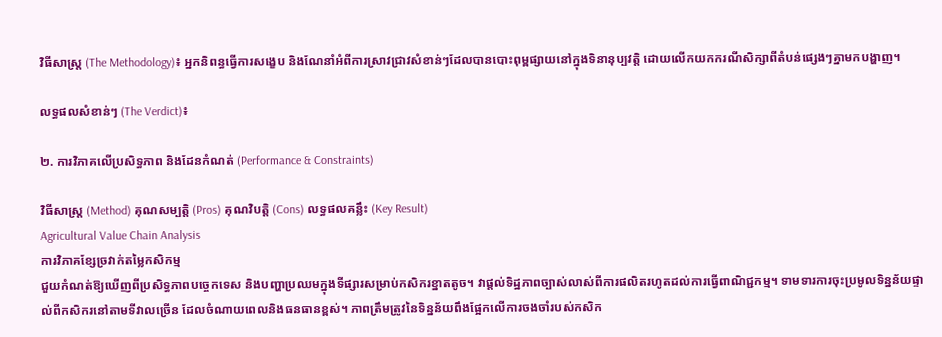វិធីសាស្ត្រ (The Methodology)៖ អ្នកនិពន្ធធ្វើការសង្ខេប និងណែនាំអំពីការស្រាវជ្រាវសំខាន់ៗដែលបានបោះពុម្ពផ្សាយនៅក្នុងទិនានុប្បវត្តិ ដោយលើកយកករណីសិក្សាពីតំបន់ផ្សេងៗគ្នាមកបង្ហាញ។

លទ្ធផលសំខាន់ៗ (The Verdict)៖

២. ការវិភាគលើប្រសិទ្ធភាព និងដែនកំណត់ (Performance & Constraints)

វិធីសាស្ត្រ (Method) គុណសម្បត្តិ (Pros) គុណវិបត្តិ (Cons) លទ្ធផលគន្លឹះ (Key Result)
Agricultural Value Chain Analysis
ការវិភាគខ្សែច្រវាក់តម្លៃកសិកម្ម
ជួយកំណត់ឱ្យឃើញពីប្រសិទ្ធភាពបច្ចេកទេស និងបញ្ហាប្រឈមក្នុងទីផ្សារសម្រាប់កសិករខ្នាតតូច។ វាផ្តល់ទិដ្ឋភាពច្បាស់លាស់ពីការផលិតរហូតដល់ការធ្វើពាណិជ្ជកម្ម។ ទាមទារការចុះប្រមូលទិន្នន័យផ្ទាល់ពីកសិករនៅតាមទីវាលច្រើន ដែលចំណាយពេលនិងធនធានខ្ពស់។ ភាពត្រឹមត្រូវនៃទិន្នន័យពឹងផ្អែកលើការចងចាំរបស់កសិក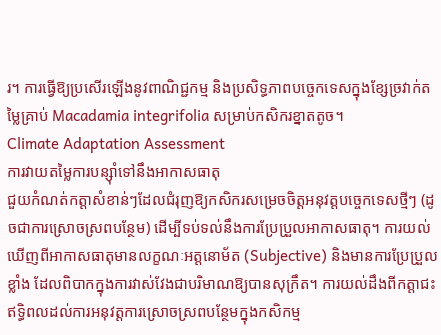រ។ ការធ្វើឱ្យប្រសើរឡើងនូវពាណិជ្ជកម្ម និងប្រសិទ្ធភាពបច្ចេកទេសក្នុងខ្សែច្រវាក់តម្លៃគ្រាប់ Macadamia integrifolia សម្រាប់កសិករខ្នាតតូច។
Climate Adaptation Assessment
ការវាយតម្លៃការបន្ស៊ាំទៅនឹងអាកាសធាតុ
ជួយកំណត់កត្តាសំខាន់ៗដែលជំរុញឱ្យកសិករសម្រេចចិត្តអនុវត្តបច្ចេកទេសថ្មីៗ (ដូចជាការស្រោចស្រពបន្ថែម) ដើម្បីទប់ទល់នឹងការប្រែប្រួលអាកាសធាតុ។ ការយល់ឃើញពីអាកាសធាតុមានលក្ខណៈអត្តនោម័ត (Subjective) និងមានការប្រែប្រួលខ្លាំង ដែលពិបាកក្នុងការវាស់វែងជាបរិមាណឱ្យបានសុក្រឹត។ ការយល់ដឹងពីកត្តាជះឥទ្ធិពលដល់ការអនុវត្តការស្រោចស្រពបន្ថែមក្នុងកសិកម្ម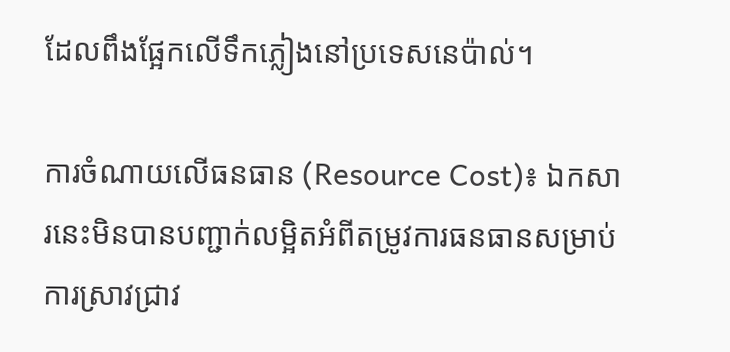ដែលពឹងផ្អែកលើទឹកភ្លៀងនៅប្រទេសនេប៉ាល់។

ការចំណាយលើធនធាន (Resource Cost)៖ ឯកសារនេះមិនបានបញ្ជាក់លម្អិតអំពីតម្រូវការធនធានសម្រាប់ការស្រាវជ្រាវ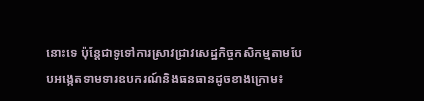នោះទេ ប៉ុន្តែជាទូទៅការស្រាវជ្រាវសេដ្ឋកិច្ចកសិកម្មតាមបែបអង្កេតទាមទារឧបករណ៍និងធនធានដូចខាងក្រោម៖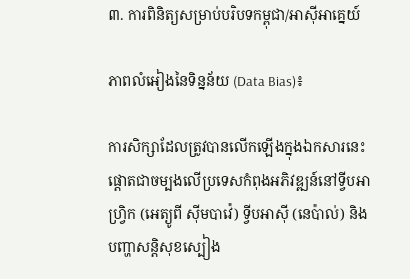៣. ការពិនិត្យសម្រាប់បរិបទកម្ពុជា/អាស៊ីអាគ្នេយ៍

ភាពលំអៀងនៃទិន្នន័យ (Data Bias)៖

ការសិក្សាដែលត្រូវបានលើកឡើងក្នុងឯកសារនេះ ផ្តោតជាចម្បងលើប្រទេសកំពុងអភិវឌ្ឍន៍នៅទ្វីបអាហ្វ្រិក (អេត្យូពី ស៊ីមបាវ៉េ) ទ្វីបអាស៊ី (នេប៉ាល់) និងបញ្ហាសន្តិសុខស្បៀង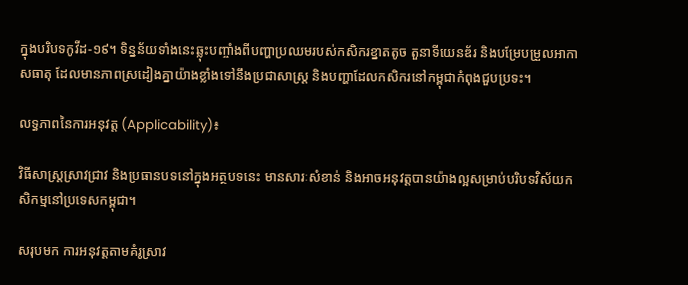ក្នុងបរិបទកូវីដ-១៩។ ទិន្នន័យទាំងនេះឆ្លុះបញ្ចាំងពីបញ្ហាប្រឈមរបស់កសិករខ្នាតតូច តួនាទីយេនឌ័រ និងបម្រែបម្រួលអាកាសធាតុ ដែលមានភាពស្រដៀងគ្នាយ៉ាងខ្លាំងទៅនឹងប្រជាសាស្ត្រ និងបញ្ហាដែលកសិករនៅកម្ពុជាកំពុងជួបប្រទះ។

លទ្ធភាពនៃការអនុវត្ត (Applicability)៖

វិធីសាស្ត្រស្រាវជ្រាវ និងប្រធានបទនៅក្នុងអត្ថបទនេះ មានសារៈសំខាន់ និងអាចអនុវត្តបានយ៉ាងល្អសម្រាប់បរិបទវិស័យកសិកម្មនៅប្រទេសកម្ពុជា។

សរុបមក ការអនុវត្តតាមគំរូស្រាវ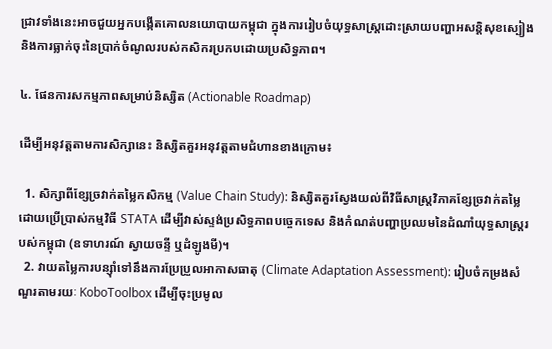ជ្រាវទាំងនេះអាចជួយអ្នកបង្កើតគោលនយោបាយកម្ពុជា ក្នុងការរៀបចំយុទ្ធសាស្ត្រដោះស្រាយបញ្ហាអសន្តិសុខស្បៀង និងការធ្លាក់ចុះនៃប្រាក់ចំណូលរបស់កសិករប្រកបដោយប្រសិទ្ធភាព។

៤. ផែនការសកម្មភាពសម្រាប់និស្សិត (Actionable Roadmap)

ដើម្បីអនុវត្តតាមការសិក្សានេះ និស្សិតគួរអនុវត្តតាមជំហានខាងក្រោម៖

  1. សិក្សាពីខ្សែច្រវាក់តម្លៃកសិកម្ម (Value Chain Study): និស្សិតគួរស្វែងយល់ពីវិធីសាស្ត្រវិភាគខ្សែច្រវាក់តម្លៃ ដោយប្រើប្រាស់កម្មវិធី STATA ដើម្បីវាស់ស្ទង់ប្រសិទ្ធភាពបច្ចេកទេស និងកំណត់បញ្ហាប្រឈមនៃដំណាំយុទ្ធសាស្ត្ររបស់កម្ពុជា (ឧទាហរណ៍ ស្វាយចន្ទី ឬដំឡូងមី)។
  2. វាយតម្លៃការបន្ស៊ាំទៅនឹងការប្រែប្រួលអាកាសធាតុ (Climate Adaptation Assessment): រៀបចំកម្រងសំណួរតាមរយៈ KoboToolbox ដើម្បីចុះប្រមូល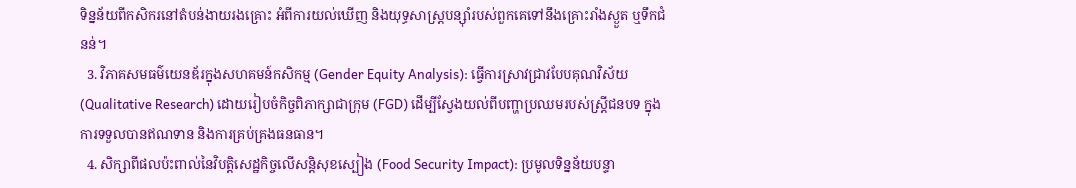ទិន្នន័យពីកសិករនៅតំបន់ងាយរងគ្រោះ អំពីការយល់ឃើញ និងយុទ្ធសាស្ត្របន្ស៊ាំរបស់ពួកគេទៅនឹងគ្រោះរាំងស្ងួត ឬទឹកជំនន់។
  3. វិភាគសមធម៌យេនឌ័រក្នុងសហគមន៍កសិកម្ម (Gender Equity Analysis): ធ្វើការស្រាវជ្រាវបែបគុណវិស័យ (Qualitative Research) ដោយរៀបចំកិច្ចពិភាក្សាជាក្រុម (FGD) ដើម្បីស្វែងយល់ពីបញ្ហាប្រឈមរបស់ស្ត្រីជនបទ ក្នុងការទទួលបានឥណទាន និងការគ្រប់គ្រងធនធាន។
  4. សិក្សាពីផលប៉ះពាល់នៃវិបត្តិសេដ្ឋកិច្ចលើសន្តិសុខស្បៀង (Food Security Impact): ប្រមូលទិន្នន័យបន្ទា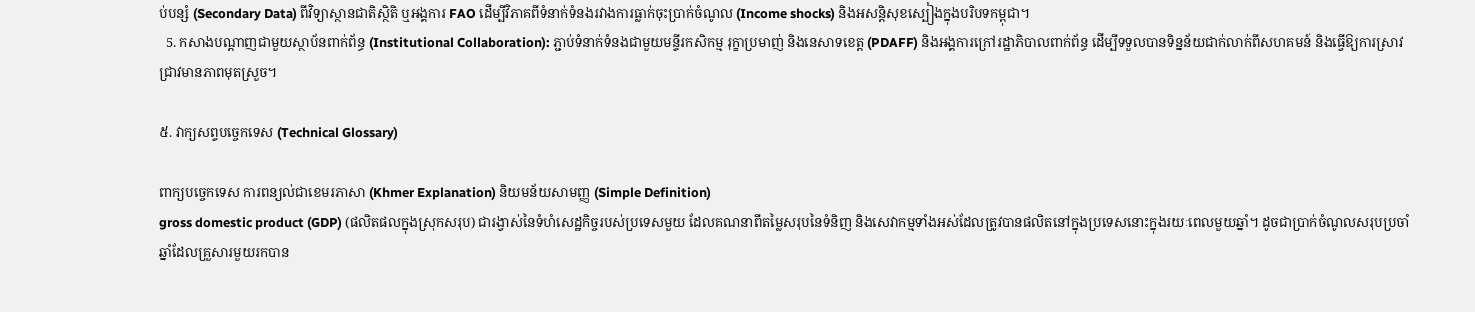ប់បន្សំ (Secondary Data) ពីវិទ្យាស្ថានជាតិស្ថិតិ ឬអង្គការ FAO ដើម្បីវិភាគពីទំនាក់ទំនងរវាងការធ្លាក់ចុះប្រាក់ចំណូល (Income shocks) និងអសន្តិសុខស្បៀងក្នុងបរិបទកម្ពុជា។
  5. កសាងបណ្តាញជាមួយស្ថាប័នពាក់ព័ន្ធ (Institutional Collaboration): ភ្ជាប់ទំនាក់ទំនងជាមួយមន្ទីរកសិកម្ម រុក្ខាប្រមាញ់ និងនេសាទខេត្ត (PDAFF) និងអង្គការក្រៅរដ្ឋាភិបាលពាក់ព័ន្ធ ដើម្បីទទួលបានទិន្នន័យជាក់លាក់ពីសហគមន៍ និងធ្វើឱ្យការស្រាវជ្រាវមានភាពមុតស្រួច។

៥. វាក្យសព្ទបច្ចេកទេស (Technical Glossary)

ពាក្យបច្ចេកទេស ការពន្យល់ជាខេមរភាសា (Khmer Explanation) និយមន័យសាមញ្ញ (Simple Definition)
gross domestic product (GDP) (ផលិតផលក្នុងស្រុកសរុប) ជារង្វាស់នៃទំហំសេដ្ឋកិច្ចរបស់ប្រទេសមួយ ដែលគណនាពីតម្លៃសរុបនៃទំនិញ និងសេវាកម្មទាំងអស់ដែលត្រូវបានផលិតនៅក្នុងប្រទេសនោះក្នុងរយៈពេលមួយឆ្នាំ។ ដូចជាប្រាក់ចំណូលសរុបប្រចាំឆ្នាំដែលគ្រួសារមួយរកបាន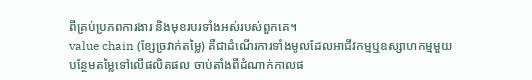ពីគ្រប់ប្រភពការងារ និងមុខរបរទាំងអស់របស់ពួកគេ។
value chain (ខ្សែច្រវាក់តម្លៃ) គឺជាដំណើរការទាំងមូលដែលអាជីវកម្មឬឧស្សាហកម្មមួយបន្ថែមតម្លៃទៅលើផលិតផល ចាប់តាំងពីដំណាក់កាលផ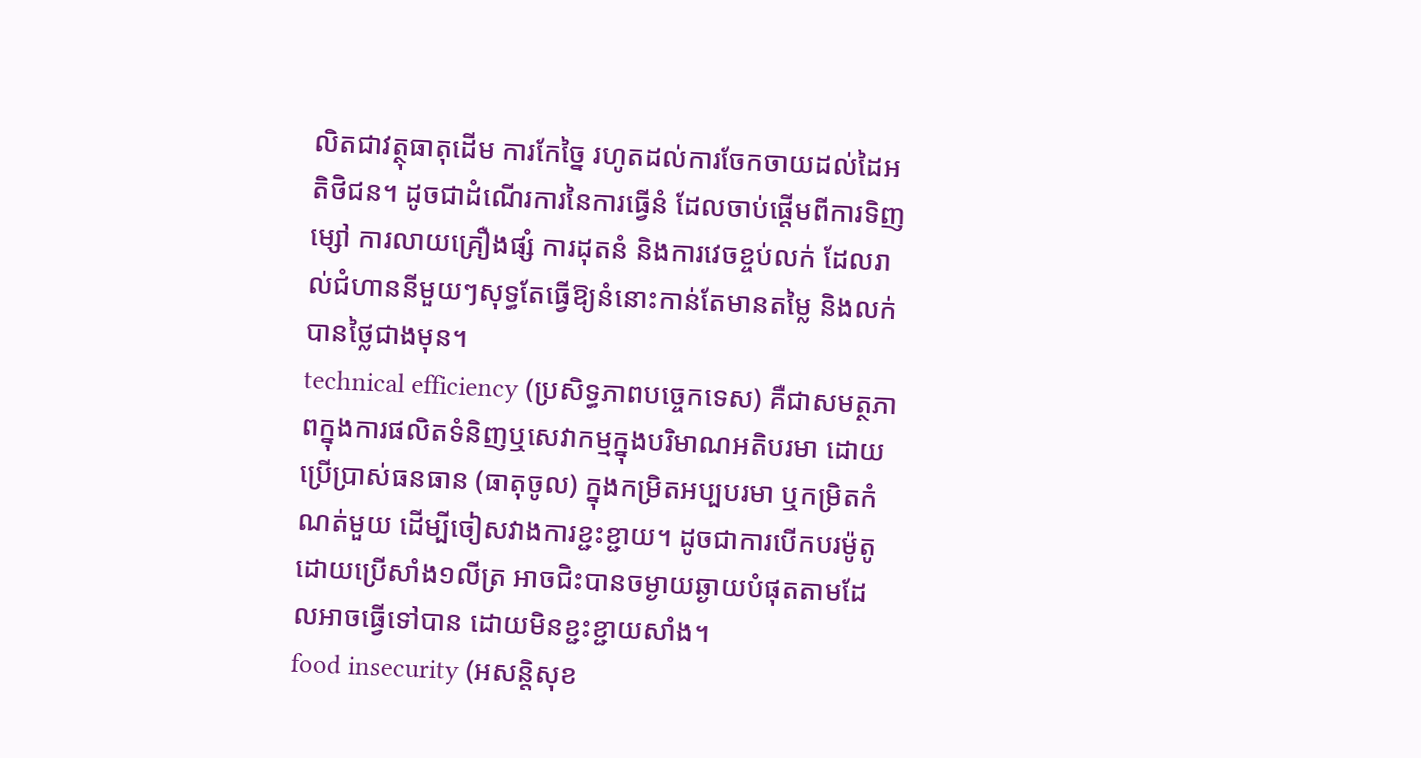លិតជាវត្ថុធាតុដើម ការកែច្នៃ រហូតដល់ការចែកចាយដល់ដៃអតិថិជន។ ដូចជាដំណើរការនៃការធ្វើនំ ដែលចាប់ផ្តើមពីការទិញម្សៅ ការលាយគ្រឿងផ្សំ ការដុតនំ និងការវេចខ្ចប់លក់ ដែលរាល់ជំហាននីមួយៗសុទ្ធតែធ្វើឱ្យនំនោះកាន់តែមានតម្លៃ និងលក់បានថ្លៃជាងមុន។
technical efficiency (ប្រសិទ្ធភាពបច្ចេកទេស) គឺជាសមត្ថភាពក្នុងការផលិតទំនិញឬសេវាកម្មក្នុងបរិមាណអតិបរមា ដោយប្រើប្រាស់ធនធាន (ធាតុចូល) ក្នុងកម្រិតអប្បបរមា ឬកម្រិតកំណត់មួយ ដើម្បីចៀសវាងការខ្ជះខ្ជាយ។ ដូចជាការបើកបរម៉ូតូដោយប្រើសាំង១លីត្រ អាចជិះបានចម្ងាយឆ្ងាយបំផុតតាមដែលអាចធ្វើទៅបាន ដោយមិនខ្ជះខ្ជាយសាំង។
food insecurity (អសន្តិសុខ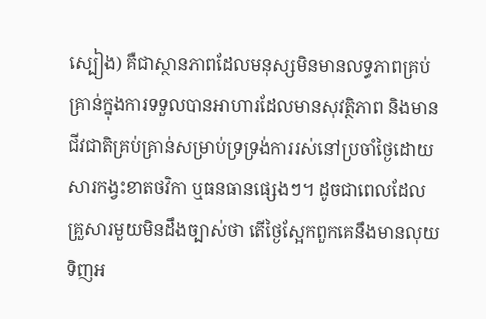ស្បៀង) គឺជាស្ថានភាពដែលមនុស្សមិនមានលទ្ធភាពគ្រប់គ្រាន់ក្នុងការទទួលបានអាហារដែលមានសុវត្ថិភាព និងមានជីវជាតិគ្រប់គ្រាន់សម្រាប់ទ្រទ្រង់ការរស់នៅប្រចាំថ្ងៃដោយសារកង្វះខាតថវិកា ឬធនធានផ្សេងៗ។ ដូចជាពេលដែលគ្រួសារមួយមិនដឹងច្បាស់ថា តើថ្ងៃស្អែកពួកគេនឹងមានលុយទិញអ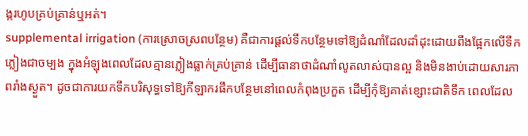ង្ករហូបគ្រប់គ្រាន់ឬអត់។
supplemental irrigation (ការស្រោចស្រពបន្ថែម) គឺជាការផ្តល់ទឹកបន្ថែមទៅឱ្យដំណាំដែលដាំដុះដោយពឹងផ្អែកលើទឹកភ្លៀងជាចម្បង ក្នុងអំឡុងពេលដែលគ្មានភ្លៀងធ្លាក់គ្រប់គ្រាន់ ដើម្បីធានាថាដំណាំលូតលាស់បានល្អ និងមិនងាប់ដោយសារភាពរាំងស្ងួត។ ដូចជាការយកទឹកបរិសុទ្ធទៅឱ្យកីឡាករផឹកបន្ថែមនៅពេលកំពុងប្រកួត ដើម្បីកុំឱ្យគាត់ខ្សោះជាតិទឹក ពេលដែល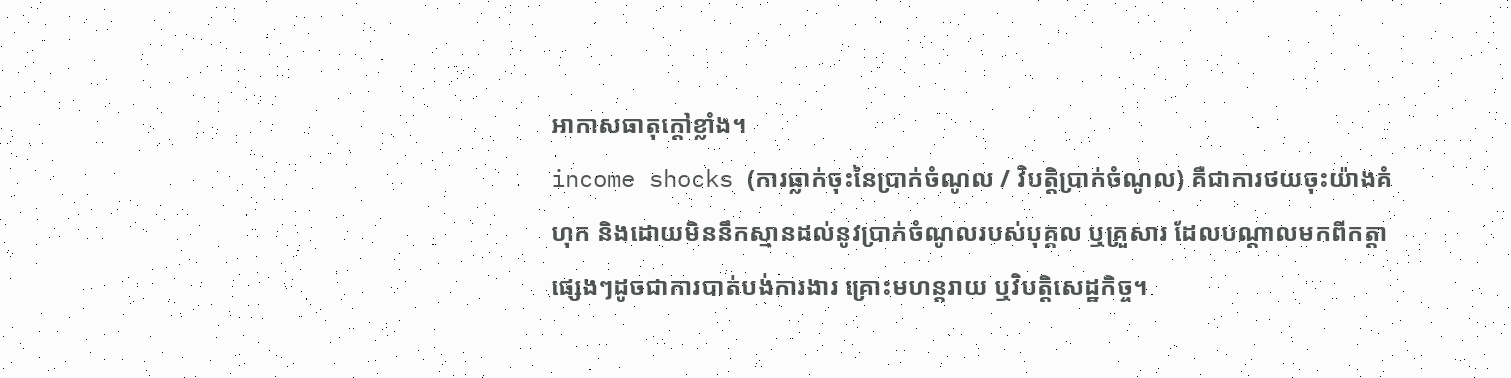អាកាសធាតុក្តៅខ្លាំង។
income shocks (ការធ្លាក់ចុះនៃប្រាក់ចំណូល / វិបត្តិប្រាក់ចំណូល) គឺជាការថយចុះយ៉ាងគំហុក និងដោយមិននឹកស្មានដល់នូវប្រាក់ចំណូលរបស់បុគ្គល ឬគ្រួសារ ដែលបណ្តាលមកពីកត្តាផ្សេងៗដូចជាការបាត់បង់ការងារ គ្រោះមហន្តរាយ ឬវិបត្តិសេដ្ឋកិច្ច។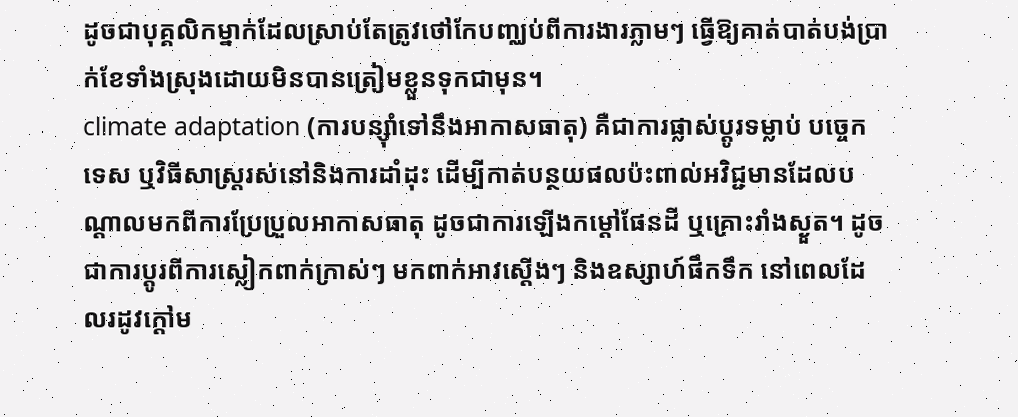ដូចជាបុគ្គលិកម្នាក់ដែលស្រាប់តែត្រូវថៅកែបញ្ឈប់ពីការងារភ្លាមៗ ធ្វើឱ្យគាត់បាត់បង់ប្រាក់ខែទាំងស្រុងដោយមិនបានត្រៀមខ្លួនទុកជាមុន។
climate adaptation (ការបន្ស៊ាំទៅនឹងអាកាសធាតុ) គឺជាការផ្លាស់ប្តូរទម្លាប់ បច្ចេកទេស ឬវិធីសាស្ត្ររស់នៅនិងការដាំដុះ ដើម្បីកាត់បន្ថយផលប៉ះពាល់អវិជ្ជមានដែលបណ្តាលមកពីការប្រែប្រួលអាកាសធាតុ ដូចជាការឡើងកម្ដៅផែនដី ឬគ្រោះរាំងស្ងួត។ ដូចជាការប្តូរពីការស្លៀកពាក់ក្រាស់ៗ មកពាក់អាវស្តើងៗ និងឧស្សាហ៍ផឹកទឹក នៅពេលដែលរដូវក្ដៅម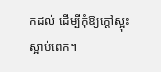កដល់ ដើម្បីកុំឱ្យក្ដៅស្អុះស្អាប់ពេក។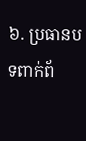៦. ប្រធានបទពាក់ព័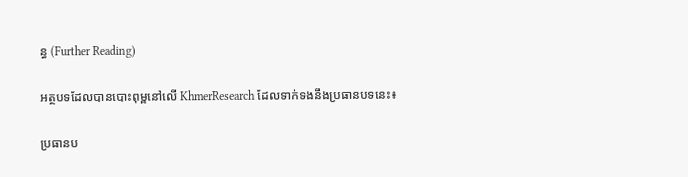ន្ធ (Further Reading)

អត្ថបទដែលបានបោះពុម្ពនៅលើ KhmerResearch ដែលទាក់ទងនឹងប្រធានបទនេះ៖

ប្រធានប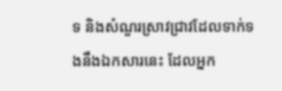ទ និងសំណួរស្រាវជ្រាវដែលទាក់ទងនឹងឯកសារនេះ ដែលអ្នក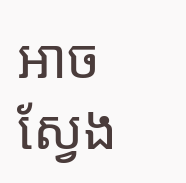អាចស្វែង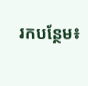រកបន្ថែម៖